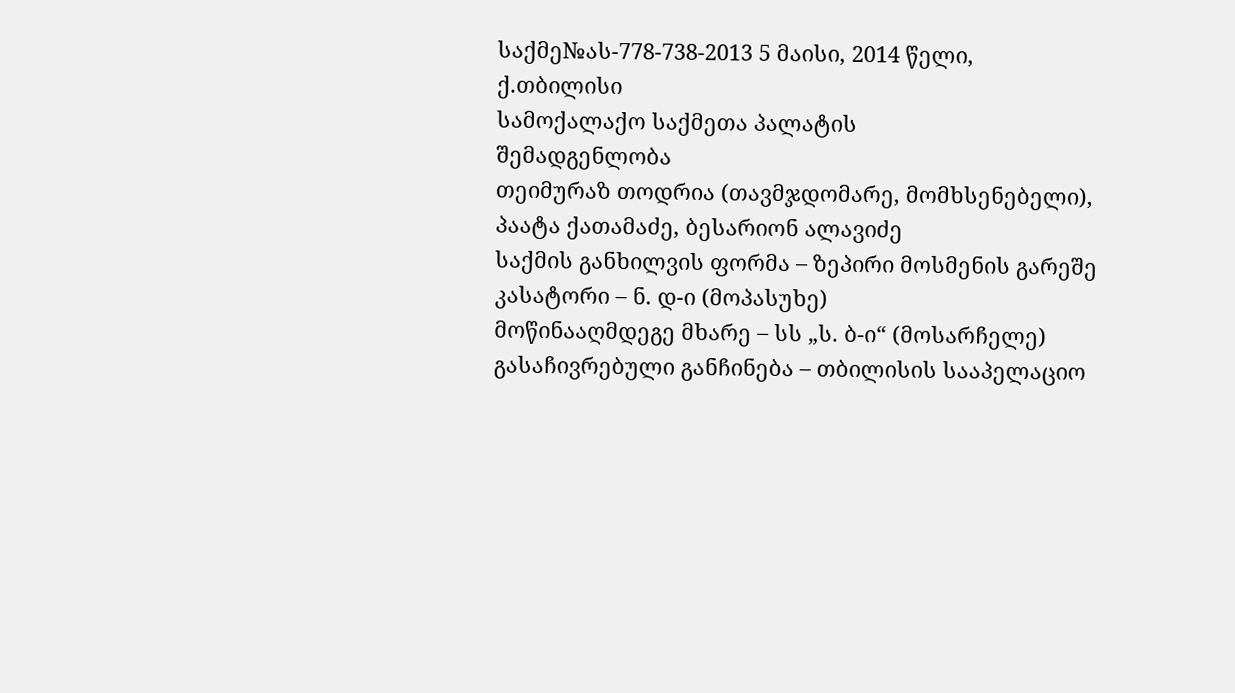საქმე№ას-778-738-2013 5 მაისი, 2014 წელი,
ქ.თბილისი
სამოქალაქო საქმეთა პალატის
შემადგენლობა
თეიმურაზ თოდრია (თავმჯდომარე, მომხსენებელი),
პაატა ქათამაძე, ბესარიონ ალავიძე
საქმის განხილვის ფორმა – ზეპირი მოსმენის გარეშე
კასატორი – ნ. დ-ი (მოპასუხე)
მოწინააღმდეგე მხარე – სს „ს. ბ-ი“ (მოსარჩელე)
გასაჩივრებული განჩინება – თბილისის სააპელაციო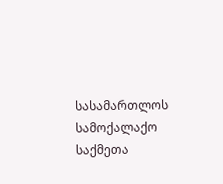სასამართლოს სამოქალაქო საქმეთა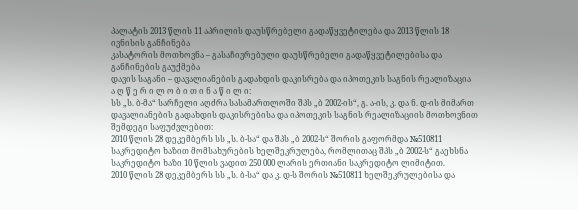პალატის 2013 წლის 11 აპრილის დაუსწრებელი გადაწყვეტილება და 2013 წლის 18 ივნისის განჩინება
კასატორის მოთხოვნა – გასაჩივრებული დაუსწრებელი გადაწყვეტილებისა და განჩინების გაუქმება
დავის საგანი – დავალიანების გადახდის დაკისრება და იპოთეკის საგნის რეალიზაცია
ა ღ წ ე რ ი ლ ო ბ ი თ ი ნ ა წ ი ლ ი:
სს „ს. ბ-მა“ სარჩელი აღძრა სასამართლოში შპს „ბ 2002-ის“, გ. ა-ის, კ. და ნ. დ-ის მიმართ დავალიანების გადახდის დაკისრებისა და იპოთეკის საგნის რეალიზაციის მოთხოვნით შემდეგი საფუძვლებით:
2010 წლის 28 დეკემბერს სს „ს. ბ-სა“ და შპს „ბ 2002-ს“ შორის გაფორმდა №510811 საკრედიტო ხაზით მომსახურების ხელშეკრულება, რომლითაც შპს „ბ 2002-ს“ გაეხსნა საკრედიტო ხაზი 10 წლის ვადით 250 000 ლარის ერთიანი საკრედიტო ლიმიტით.
2010 წლის 28 დეკემბერს სს „ს. ბ-სა“ და კ. დ-ს შორის №510811 ხელშეკრულებისა და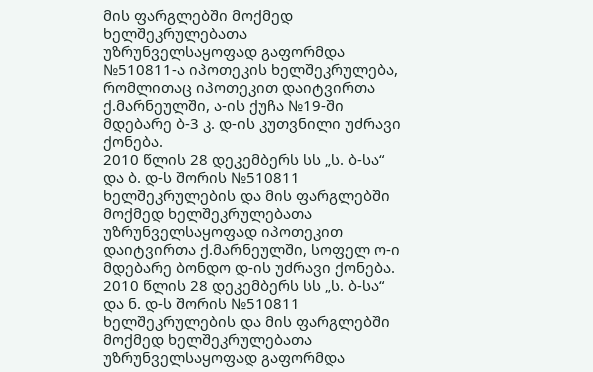მის ფარგლებში მოქმედ ხელშეკრულებათა უზრუნველსაყოფად გაფორმდა №510811-ა იპოთეკის ხელშეკრულება, რომლითაც იპოთეკით დაიტვირთა ქ.მარნეულში, ა-ის ქუჩა №19-ში მდებარე ბ-3 კ. დ-ის კუთვნილი უძრავი ქონება.
2010 წლის 28 დეკემბერს სს „ს. ბ-სა“ და ბ. დ-ს შორის №510811 ხელშეკრულების და მის ფარგლებში მოქმედ ხელშეკრულებათა უზრუნველსაყოფად იპოთეკით დაიტვირთა ქ.მარნეულში, სოფელ ო-ი მდებარე ბონდო დ-ის უძრავი ქონება.
2010 წლის 28 დეკემბერს სს „ს. ბ-სა“ და ნ. დ-ს შორის №510811 ხელშეკრულების და მის ფარგლებში მოქმედ ხელშეკრულებათა უზრუნველსაყოფად გაფორმდა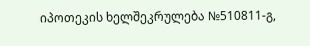იპოთეკის ხელშეკრულება №510811-გ,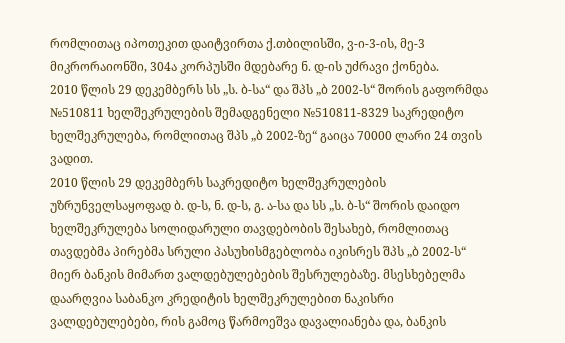რომლითაც იპოთეკით დაიტვირთა ქ.თბილისში, ვ-ი-3-ის, მე-3 მიკრორაიონში, 304ა კორპუსში მდებარე ნ. დ-ის უძრავი ქონება.
2010 წლის 29 დეკემბერს სს „ს. ბ-სა“ და შპს „ბ 2002-ს“ შორის გაფორმდა №510811 ხელშეკრულების შემადგენელი №510811-8329 საკრედიტო ხელშეკრულება, რომლითაც შპს „ბ 2002-ზე“ გაიცა 70000 ლარი 24 თვის ვადით.
2010 წლის 29 დეკემბერს საკრედიტო ხელშეკრულების უზრუნველსაყოფად ბ. დ-ს, ნ. დ-ს, გ. ა-სა და სს „ს. ბ-ს“ შორის დაიდო ხელშეკრულება სოლიდარული თავდებობის შესახებ, რომლითაც თავდებმა პირებმა სრული პასუხისმგებლობა იკისრეს შპს „ბ 2002-ს“ მიერ ბანკის მიმართ ვალდებულებების შესრულებაზე. მსესხებელმა დაარღვია საბანკო კრედიტის ხელშეკრულებით ნაკისრი ვალდებულებები, რის გამოც წარმოეშვა დავალიანება და, ბანკის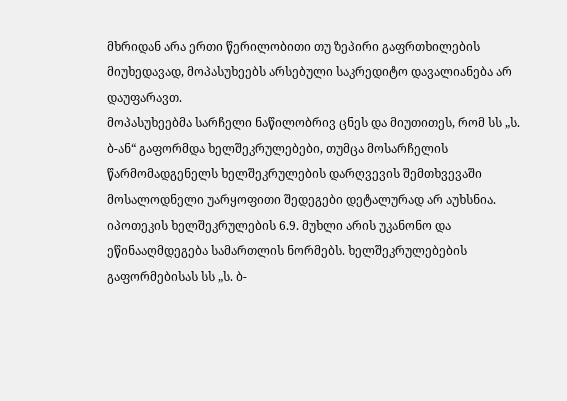მხრიდან არა ერთი წერილობითი თუ ზეპირი გაფრთხილების მიუხედავად, მოპასუხეებს არსებული საკრედიტო დავალიანება არ დაუფარავთ.
მოპასუხეებმა სარჩელი ნაწილობრივ ცნეს და მიუთითეს, რომ სს „ს. ბ-ან“ გაფორმდა ხელშეკრულებები, თუმცა მოსარჩელის წარმომადგენელს ხელშეკრულების დარღვევის შემთხვევაში მოსალოდნელი უარყოფითი შედეგები დეტალურად არ აუხსნია. იპოთეკის ხელშეკრულების 6.9. მუხლი არის უკანონო და ეწინააღმდეგება სამართლის ნორმებს. ხელშეკრულებების გაფორმებისას სს „ს. ბ-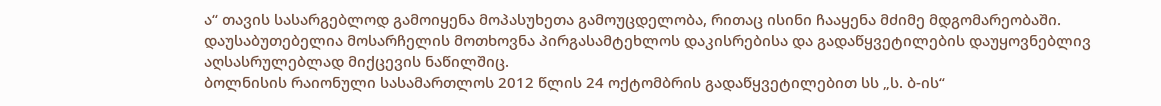ა“ თავის სასარგებლოდ გამოიყენა მოპასუხეთა გამოუცდელობა, რითაც ისინი ჩააყენა მძიმე მდგომარეობაში. დაუსაბუთებელია მოსარჩელის მოთხოვნა პირგასამტეხლოს დაკისრებისა და გადაწყვეტილების დაუყოვნებლივ აღსასრულებლად მიქცევის ნაწილშიც.
ბოლნისის რაიონული სასამართლოს 2012 წლის 24 ოქტომბრის გადაწყვეტილებით სს „ს. ბ-ის“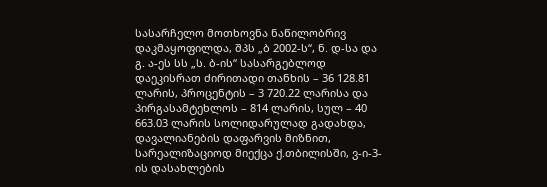სასარჩელო მოთხოვნა ნაწილობრივ დაკმაყოფილდა, შპს „ბ 2002-ს“, ნ. დ-სა და გ. ა-ეს სს „ს. ბ-ის“ სასარგებლოდ დაეკისრათ ძირითადი თანხის – 36 128.81 ლარის, პროცენტის – 3 720.22 ლარისა და პირგასამტეხლოს – 814 ლარის, სულ – 40 663.03 ლარის სოლიდარულად გადახდა, დავალიანების დაფარვის მიზნით, სარეალიზაციოდ მიექცა ქ.თბილისში, ვ-ი-3-ის დასახლების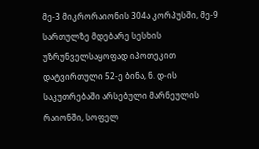მე-3 მიკრორაიონის 304ა კორპუსში, მე-9 სართულზე მდებარე სესხის უზრუნველსაყოფად იპოთეკით დატვირთული 52-ე ბინა, ნ. დ-ის საკუთრებაში არსებული მარნეულის რაიონში, სოფელ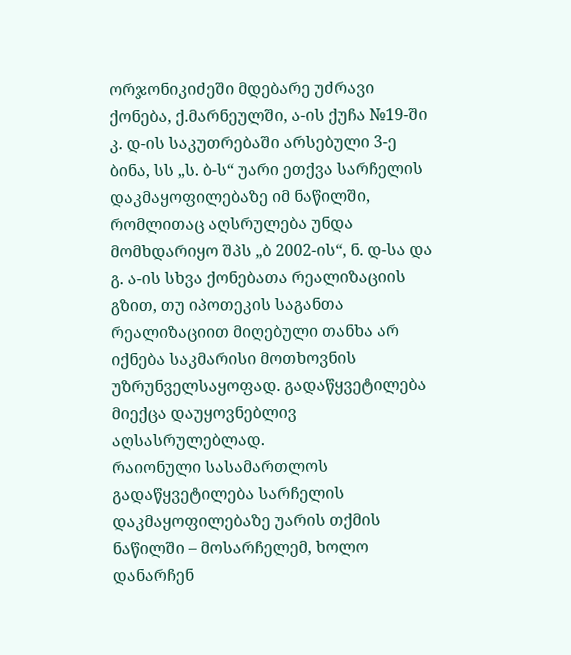ორჯონიკიძეში მდებარე უძრავი ქონება, ქ.მარნეულში, ა-ის ქუჩა №19-ში კ. დ-ის საკუთრებაში არსებული 3-ე ბინა, სს „ს. ბ-ს“ უარი ეთქვა სარჩელის დაკმაყოფილებაზე იმ ნაწილში, რომლითაც აღსრულება უნდა მომხდარიყო შპს „ბ 2002-ის“, ნ. დ-სა და გ. ა-ის სხვა ქონებათა რეალიზაციის გზით, თუ იპოთეკის საგანთა რეალიზაციით მიღებული თანხა არ იქნება საკმარისი მოთხოვნის უზრუნველსაყოფად. გადაწყვეტილება მიექცა დაუყოვნებლივ აღსასრულებლად.
რაიონული სასამართლოს გადაწყვეტილება სარჩელის დაკმაყოფილებაზე უარის თქმის ნაწილში – მოსარჩელემ, ხოლო დანარჩენ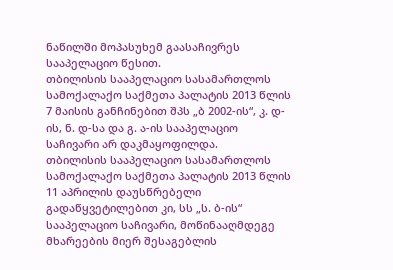ნაწილში მოპასუხემ გაასაჩივრეს სააპელაციო წესით.
თბილისის სააპელაციო სასამართლოს სამოქალაქო საქმეთა პალატის 2013 წლის 7 მაისის განჩინებით შპს „ბ 2002-ის“, კ. დ-ის, ნ. დ-სა და გ. ა-ის სააპელაციო საჩივარი არ დაკმაყოფილდა.
თბილისის სააპელაციო სასამართლოს სამოქალაქო საქმეთა პალატის 2013 წლის 11 აპრილის დაუსწრებელი გადაწყვეტილებით კი, სს „ს. ბ-ის“ სააპელაციო საჩივარი, მოწინააღმდეგე მხარეების მიერ შესაგებლის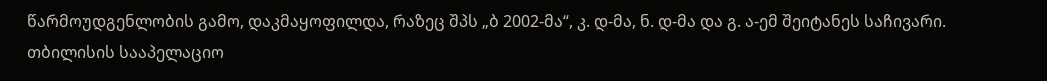წარმოუდგენლობის გამო, დაკმაყოფილდა, რაზეც შპს „ბ 2002-მა“, კ. დ-მა, ნ. დ-მა და გ. ა-ემ შეიტანეს საჩივარი.
თბილისის სააპელაციო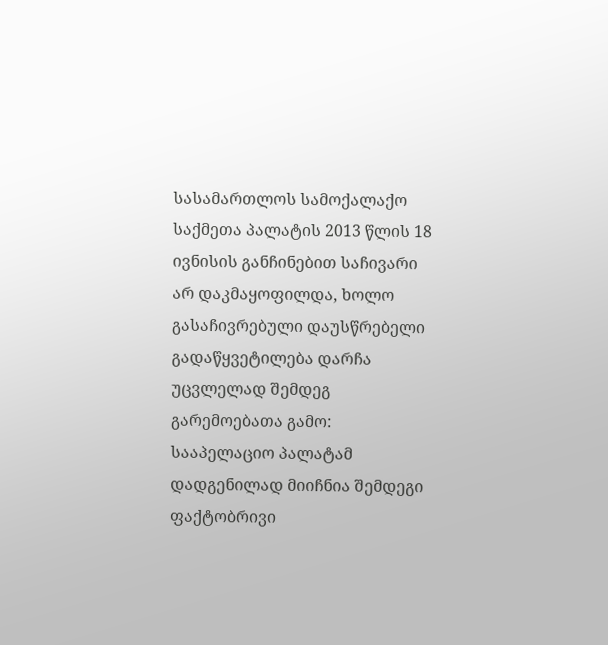სასამართლოს სამოქალაქო საქმეთა პალატის 2013 წლის 18 ივნისის განჩინებით საჩივარი არ დაკმაყოფილდა, ხოლო გასაჩივრებული დაუსწრებელი გადაწყვეტილება დარჩა უცვლელად შემდეგ გარემოებათა გამო:
სააპელაციო პალატამ დადგენილად მიიჩნია შემდეგი ფაქტობრივი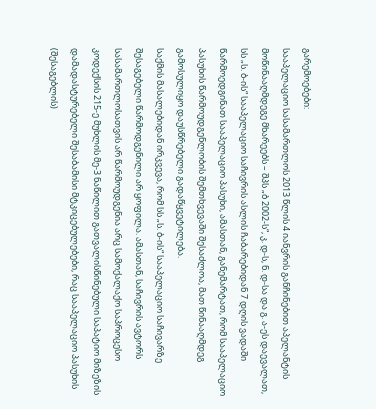გარემოებები:
სააპელაციო სასამართლოს 2013 წლის 4 იანვრის განჩინებით აპელანტის მოწინააღმდეგე მხარეებს – შპს „ბ 2002-ს“, კ. დ-ს, ნ. დ-სა და გ. ა-ეს დაევალათ, სს „ს. ბ-ის“ სააპელაციო საჩივრის ასლის ჩაბარებიდან 7 დღის ვადაში წარმოედგინათ სააპელაციო პასუხი, ამასთან, განემარტათ, რომ სააპელაციო პასუხის წარმოუდგენლობის შემთხვევაში შესაძლოა, მათ წინააღმდეგ გამოსულიყო დაუსწრებელი გადაწყვეტილება.
საქმის მასალებიდან ირკვევა, რომ სს „ს. ბ-ის“ სააპელაციო საჩივარზე შესაგებელი წარმოდგენილი არ ყოფილა. ამასთან, საჩივრის ავტორს სასამართლოსათვის არ წარმოუდგენია არც სამოქალაქო საპროცესო კოდექსის 215-ე მუხლის მე-3 ნაწილით გათვალისწინებული საპატიო მიზეზის დამადასტურებელი შესაბამისი მტკიცებულებები, რაც სააპელაციო პასუხის (შესაგებლის)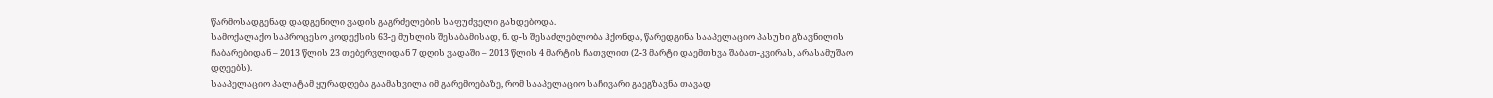წარმოსადგენად დადგენილი ვადის გაგრძელების საფუძველი გახდებოდა.
სამოქალაქო საპროცესო კოდექსის 63-ე მუხლის შესაბამისად, ნ. დ-ს შესაძლებლობა ჰქონდა, წარედგინა სააპელაციო პასუხი გზავნილის ჩაბარებიდან – 2013 წლის 23 თებერვლიდან 7 დღის ვადაში – 2013 წლის 4 მარტის ჩათვლით (2-3 მარტი დაემთხვა შაბათ-კვირას, არასამუშაო დღეებს).
სააპელაციო პალატამ ყურადღება გაამახვილა იმ გარემოებაზე, რომ სააპელაციო საჩივარი გაეგზავნა თავად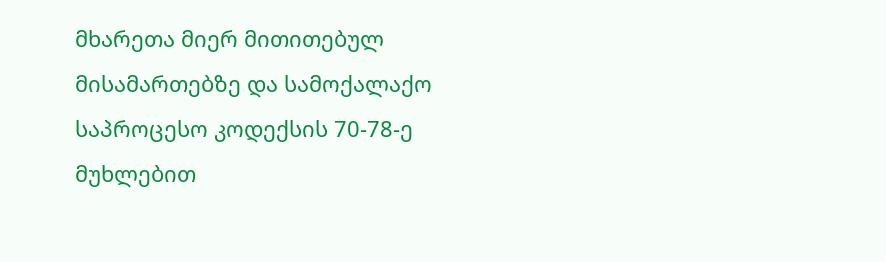მხარეთა მიერ მითითებულ მისამართებზე და სამოქალაქო საპროცესო კოდექსის 70-78-ე მუხლებით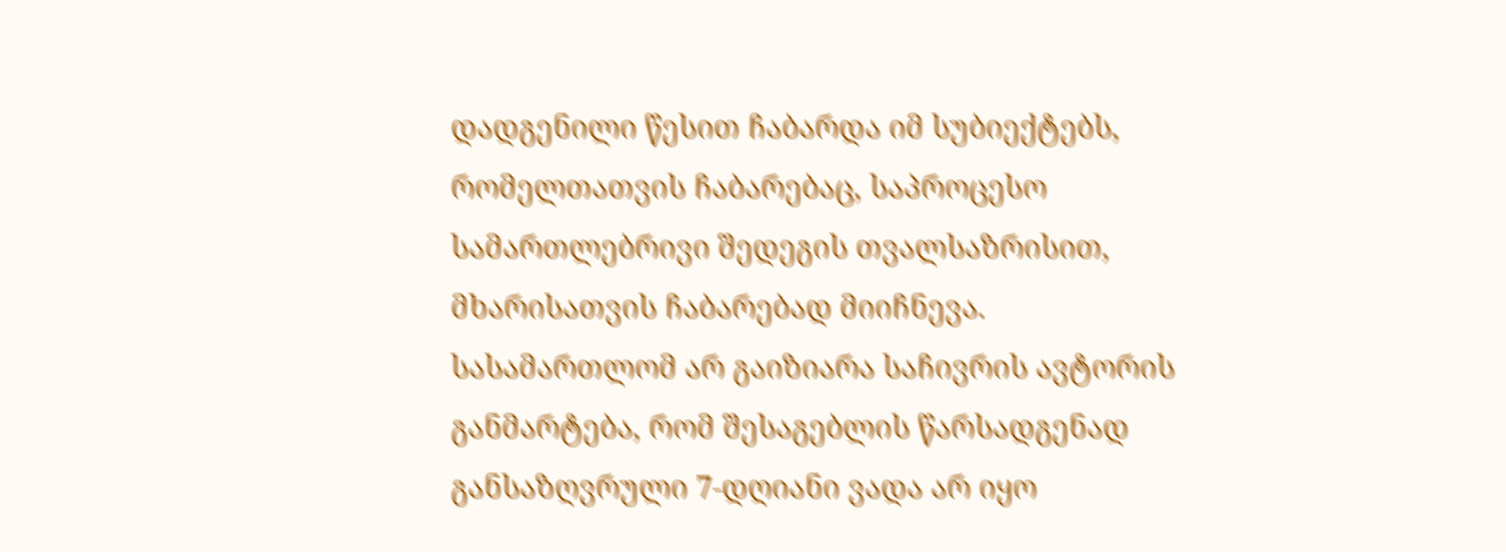დადგენილი წესით ჩაბარდა იმ სუბიექტებს, რომელთათვის ჩაბარებაც, საპროცესო სამართლებრივი შედეგის თვალსაზრისით, მხარისათვის ჩაბარებად მიიჩნევა.
სასამართლომ არ გაიზიარა საჩივრის ავტორის განმარტება, რომ შესაგებლის წარსადგენად განსაზღვრული 7-დღიანი ვადა არ იყო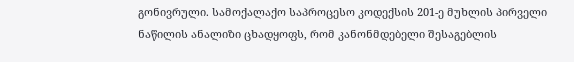გონივრული. სამოქალაქო საპროცესო კოდექსის 201-ე მუხლის პირველი ნაწილის ანალიზი ცხადყოფს, რომ კანონმდებელი შესაგებლის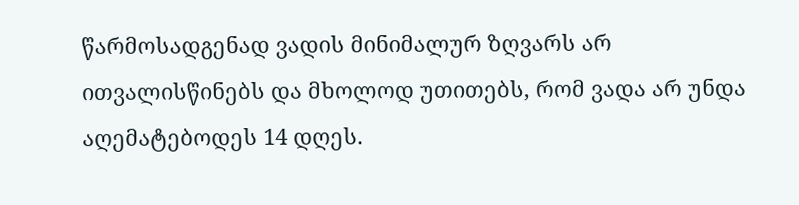წარმოსადგენად ვადის მინიმალურ ზღვარს არ ითვალისწინებს და მხოლოდ უთითებს, რომ ვადა არ უნდა აღემატებოდეს 14 დღეს.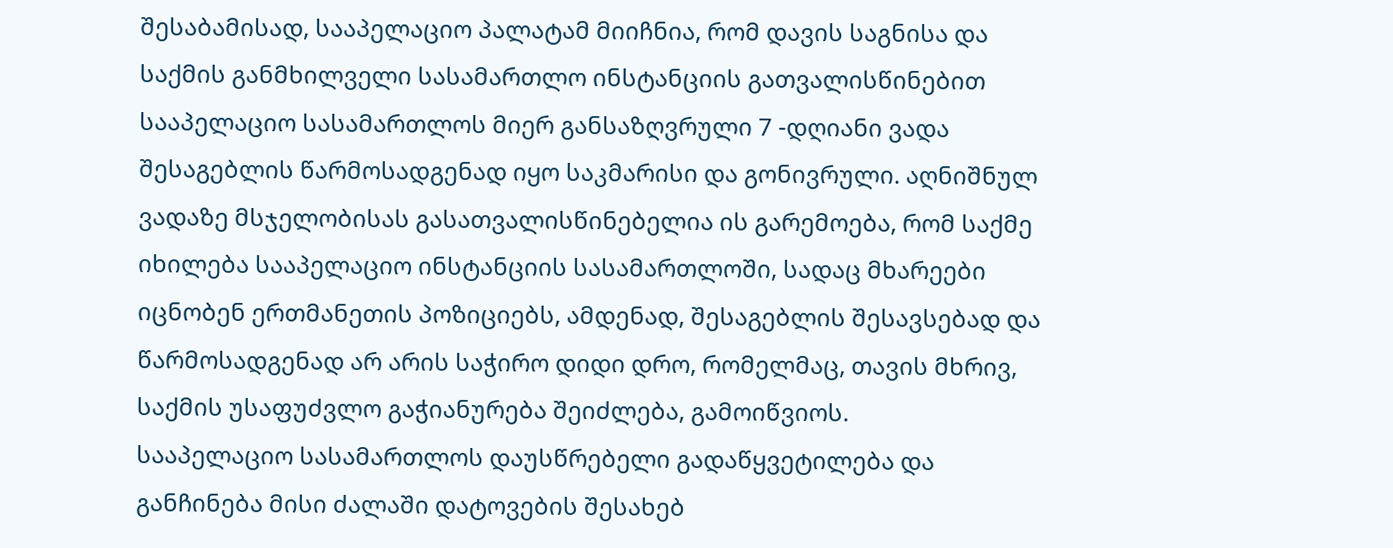შესაბამისად, სააპელაციო პალატამ მიიჩნია, რომ დავის საგნისა და საქმის განმხილველი სასამართლო ინსტანციის გათვალისწინებით სააპელაციო სასამართლოს მიერ განსაზღვრული 7 -დღიანი ვადა შესაგებლის წარმოსადგენად იყო საკმარისი და გონივრული. აღნიშნულ ვადაზე მსჯელობისას გასათვალისწინებელია ის გარემოება, რომ საქმე იხილება სააპელაციო ინსტანციის სასამართლოში, სადაც მხარეები იცნობენ ერთმანეთის პოზიციებს, ამდენად, შესაგებლის შესავსებად და წარმოსადგენად არ არის საჭირო დიდი დრო, რომელმაც, თავის მხრივ, საქმის უსაფუძვლო გაჭიანურება შეიძლება, გამოიწვიოს.
სააპელაციო სასამართლოს დაუსწრებელი გადაწყვეტილება და განჩინება მისი ძალაში დატოვების შესახებ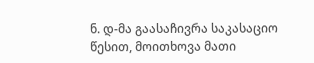ნ. დ-მა გაასაჩივრა საკასაციო წესით, მოითხოვა მათი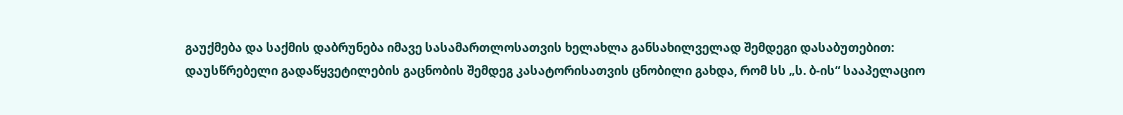გაუქმება და საქმის დაბრუნება იმავე სასამართლოსათვის ხელახლა განსახილველად შემდეგი დასაბუთებით:
დაუსწრებელი გადაწყვეტილების გაცნობის შემდეგ კასატორისათვის ცნობილი გახდა, რომ სს „ს. ბ-ის“ სააპელაციო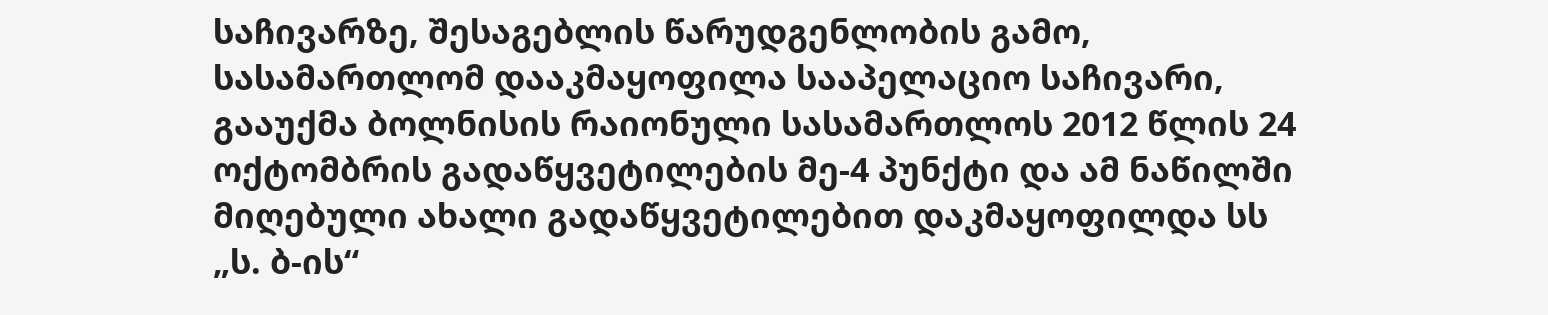საჩივარზე, შესაგებლის წარუდგენლობის გამო, სასამართლომ დააკმაყოფილა სააპელაციო საჩივარი, გააუქმა ბოლნისის რაიონული სასამართლოს 2012 წლის 24 ოქტომბრის გადაწყვეტილების მე-4 პუნქტი და ამ ნაწილში მიღებული ახალი გადაწყვეტილებით დაკმაყოფილდა სს „ს. ბ-ის“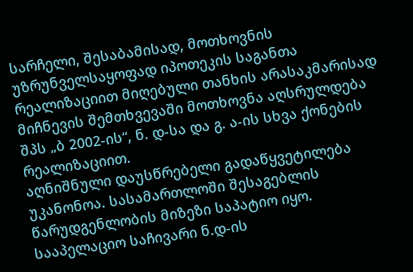სარჩელი, შესაბამისად, მოთხოვნის უზრუნველსაყოფად იპოთეკის საგანთა რეალიზაციით მიღებული თანხის არასაკმარისად მიჩნევის შემთხვევაში მოთხოვნა აღსრულდება შპს „ბ 2002-ის“, ნ. დ-სა და გ. ა-ის სხვა ქონების რეალიზაციით.
აღნიშნული დაუსწრებელი გადაწყვეტილება უკანონოა. სასამართლოში შესაგებლის წარუდგენლობის მიზეზი საპატიო იყო. სააპელაციო საჩივარი ნ.დ-ის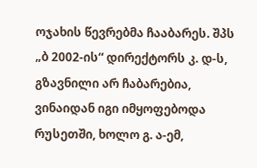ოჯახის წევრებმა ჩააბარეს. შპს „ბ 2002-ის“ დირექტორს კ. დ-ს, გზავნილი არ ჩაბარებია, ვინაიდან იგი იმყოფებოდა რუსეთში, ხოლო გ. ა-ემ,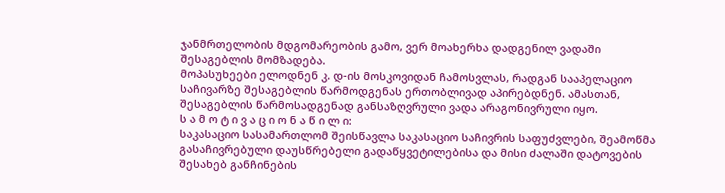ჯანმრთელობის მდგომარეობის გამო, ვერ მოახერხა დადგენილ ვადაში შესაგებლის მომზადება.
მოპასუხეები ელოდნენ კ. დ-ის მოსკოვიდან ჩამოსვლას, რადგან სააპელაციო საჩივარზე შესაგებლის წარმოდგენას ერთობლივად აპირებდნენ. ამასთან, შესაგებლის წარმოსადგენად განსაზღვრული ვადა არაგონივრული იყო.
ს ა მ ო ტ ი ვ ა ც ი ო ნ ა წ ი ლ ი:
საკასაციო სასამართლომ შეისწავლა საკასაციო საჩივრის საფუძვლები, შეამოწმა გასაჩივრებული დაუსწრებელი გადაწყვეტილებისა და მისი ძალაში დატოვების შესახებ განჩინების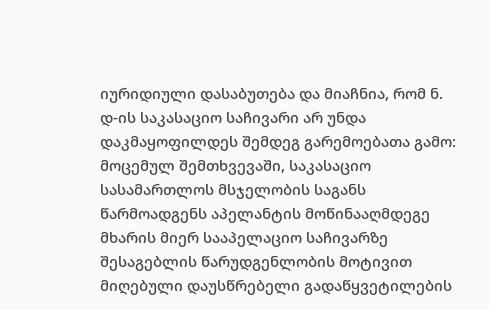იურიდიული დასაბუთება და მიაჩნია, რომ ნ. დ-ის საკასაციო საჩივარი არ უნდა დაკმაყოფილდეს შემდეგ გარემოებათა გამო:
მოცემულ შემთხვევაში, საკასაციო სასამართლოს მსჯელობის საგანს წარმოადგენს აპელანტის მოწინააღმდეგე მხარის მიერ სააპელაციო საჩივარზე შესაგებლის წარუდგენლობის მოტივით მიღებული დაუსწრებელი გადაწყვეტილების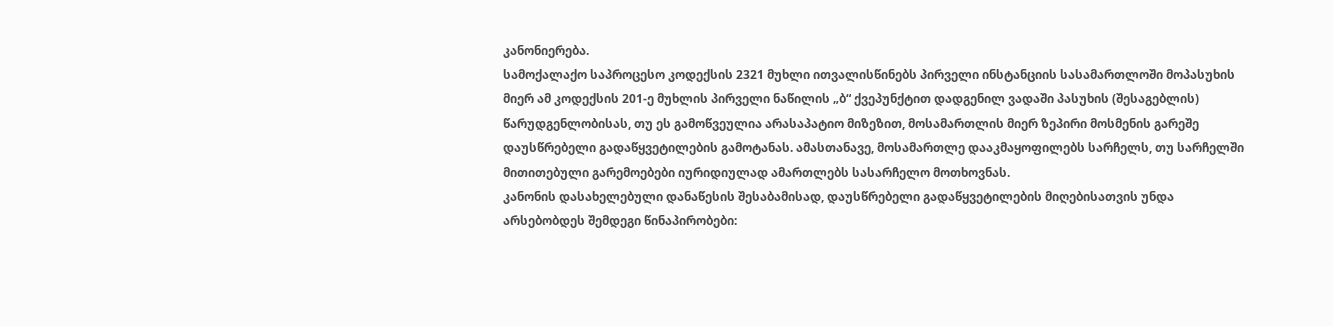კანონიერება.
სამოქალაქო საპროცესო კოდექსის 2321 მუხლი ითვალისწინებს პირველი ინსტანციის სასამართლოში მოპასუხის მიერ ამ კოდექსის 201-ე მუხლის პირველი ნაწილის „ბ“ ქვეპუნქტით დადგენილ ვადაში პასუხის (შესაგებლის) წარუდგენლობისას, თუ ეს გამოწვეულია არასაპატიო მიზეზით, მოსამართლის მიერ ზეპირი მოსმენის გარეშე დაუსწრებელი გადაწყვეტილების გამოტანას. ამასთანავე, მოსამართლე დააკმაყოფილებს სარჩელს, თუ სარჩელში მითითებული გარემოებები იურიდიულად ამართლებს სასარჩელო მოთხოვნას.
კანონის დასახელებული დანაწესის შესაბამისად, დაუსწრებელი გადაწყვეტილების მიღებისათვის უნდა არსებობდეს შემდეგი წინაპირობები: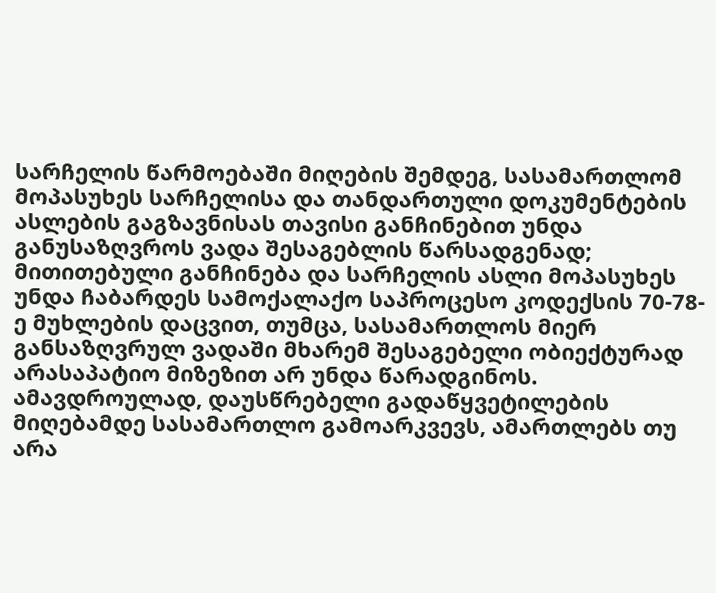სარჩელის წარმოებაში მიღების შემდეგ, სასამართლომ მოპასუხეს სარჩელისა და თანდართული დოკუმენტების ასლების გაგზავნისას თავისი განჩინებით უნდა განუსაზღვროს ვადა შესაგებლის წარსადგენად; მითითებული განჩინება და სარჩელის ასლი მოპასუხეს უნდა ჩაბარდეს სამოქალაქო საპროცესო კოდექსის 70-78-ე მუხლების დაცვით, თუმცა, სასამართლოს მიერ განსაზღვრულ ვადაში მხარემ შესაგებელი ობიექტურად არასაპატიო მიზეზით არ უნდა წარადგინოს. ამავდროულად, დაუსწრებელი გადაწყვეტილების მიღებამდე სასამართლო გამოარკვევს, ამართლებს თუ არა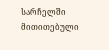სარჩელში მითითებული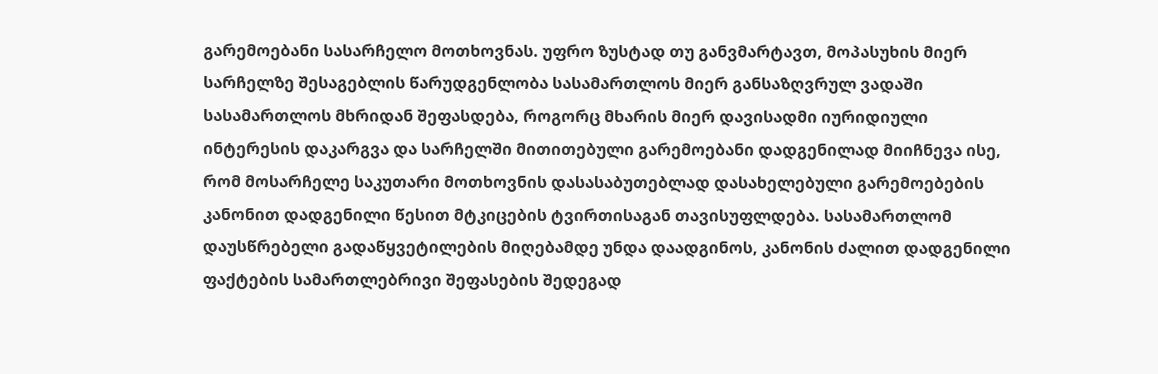გარემოებანი სასარჩელო მოთხოვნას. უფრო ზუსტად თუ განვმარტავთ, მოპასუხის მიერ სარჩელზე შესაგებლის წარუდგენლობა სასამართლოს მიერ განსაზღვრულ ვადაში სასამართლოს მხრიდან შეფასდება, როგორც მხარის მიერ დავისადმი იურიდიული ინტერესის დაკარგვა და სარჩელში მითითებული გარემოებანი დადგენილად მიიჩნევა ისე, რომ მოსარჩელე საკუთარი მოთხოვნის დასასაბუთებლად დასახელებული გარემოებების კანონით დადგენილი წესით მტკიცების ტვირთისაგან თავისუფლდება. სასამართლომ დაუსწრებელი გადაწყვეტილების მიღებამდე უნდა დაადგინოს, კანონის ძალით დადგენილი ფაქტების სამართლებრივი შეფასების შედეგად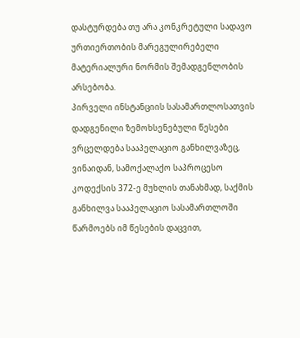დასტურდება თუ არა კონკრეტული სადავო ურთიერთობის მარეგულირებელი მატერიალური ნორმის შემადგენლობის არსებობა.
პირველი ინსტანციის სასამართლოსათვის დადგენილი ზემოხსენებული წესები ვრცელდება სააპელაციო განხილვაზეც, ვინაიდან, სამოქალაქო საპროცესო კოდექსის 372-ე მუხლის თანახმად, საქმის განხილვა სააპელაციო სასამართლოში წარმოებს იმ წესების დაცვით,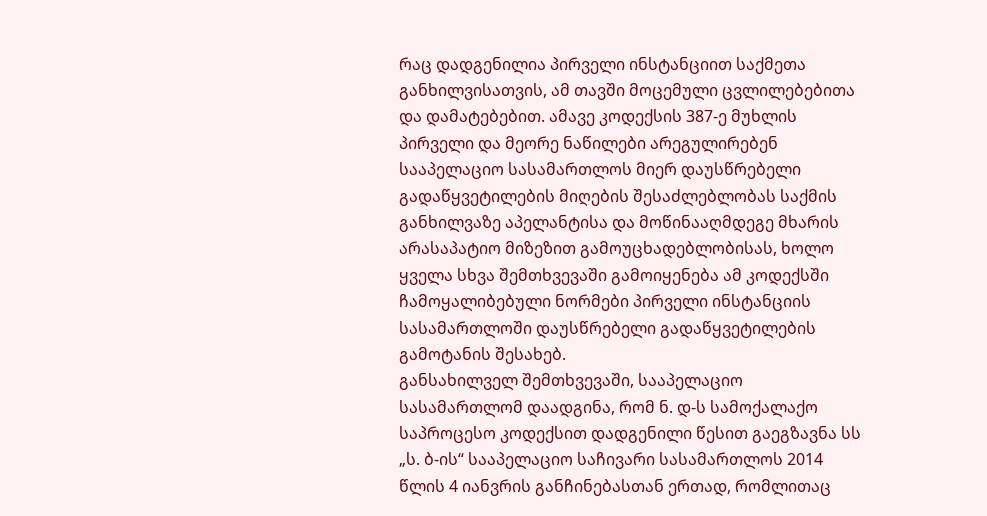რაც დადგენილია პირველი ინსტანციით საქმეთა განხილვისათვის, ამ თავში მოცემული ცვლილებებითა და დამატებებით. ამავე კოდექსის 387-ე მუხლის პირველი და მეორე ნაწილები არეგულირებენ სააპელაციო სასამართლოს მიერ დაუსწრებელი გადაწყვეტილების მიღების შესაძლებლობას საქმის განხილვაზე აპელანტისა და მოწინააღმდეგე მხარის არასაპატიო მიზეზით გამოუცხადებლობისას, ხოლო ყველა სხვა შემთხვევაში გამოიყენება ამ კოდექსში ჩამოყალიბებული ნორმები პირველი ინსტანციის სასამართლოში დაუსწრებელი გადაწყვეტილების გამოტანის შესახებ.
განსახილველ შემთხვევაში, სააპელაციო სასამართლომ დაადგინა, რომ ნ. დ-ს სამოქალაქო საპროცესო კოდექსით დადგენილი წესით გაეგზავნა სს „ს. ბ-ის“ სააპელაციო საჩივარი სასამართლოს 2014 წლის 4 იანვრის განჩინებასთან ერთად, რომლითაც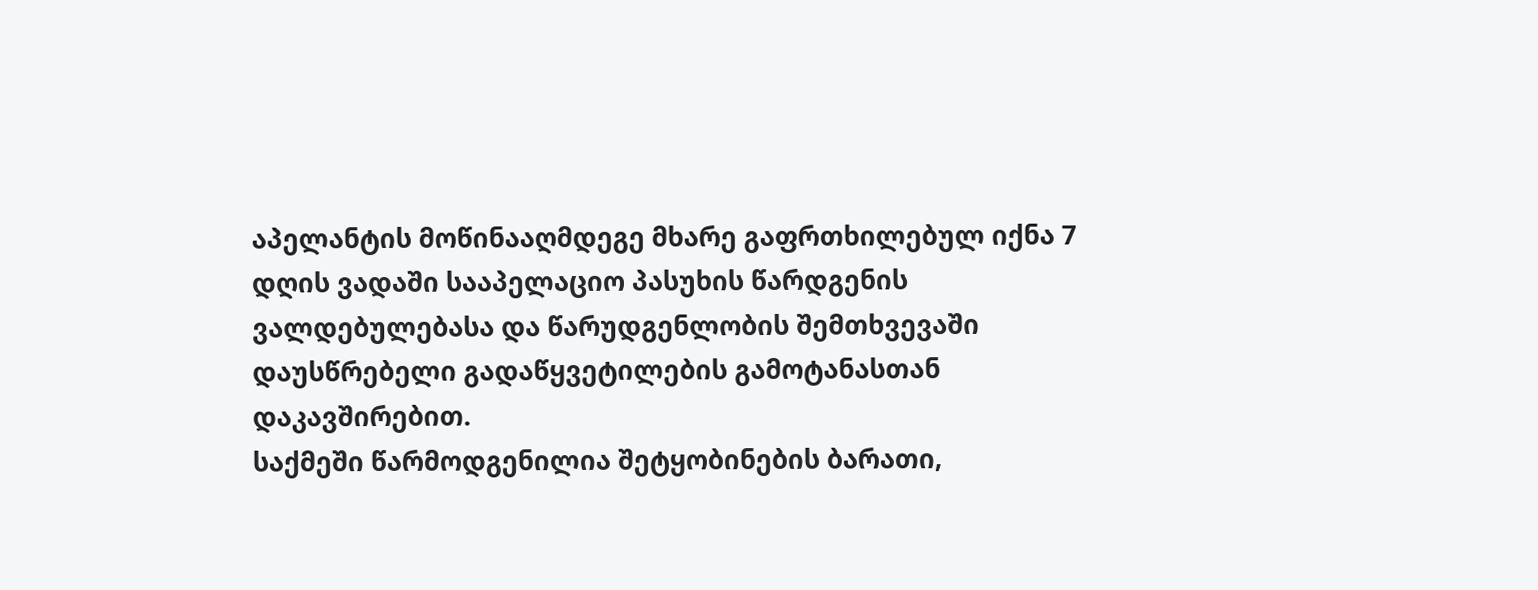აპელანტის მოწინააღმდეგე მხარე გაფრთხილებულ იქნა 7 დღის ვადაში სააპელაციო პასუხის წარდგენის ვალდებულებასა და წარუდგენლობის შემთხვევაში დაუსწრებელი გადაწყვეტილების გამოტანასთან დაკავშირებით.
საქმეში წარმოდგენილია შეტყობინების ბარათი,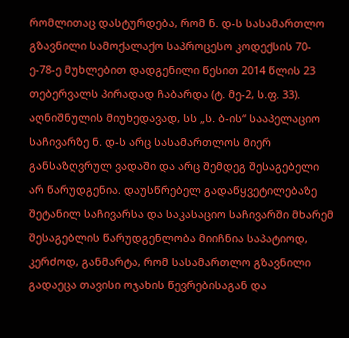რომლითაც დასტურდება, რომ ნ. დ-ს სასამართლო გზავნილი სამოქალაქო საპროცესო კოდექსის 70-ე-78-ე მუხლებით დადგენილი წესით 2014 წლის 23 თებერვალს პირადად ჩაბარდა (ტ. მე-2, ს.ფ. 33).
აღნიშნულის მიუხედავად, სს „ს. ბ-ის“ სააპელაციო საჩივარზე ნ. დ-ს არც სასამართლოს მიერ განსაზღვრულ ვადაში და არც შემდეგ შესაგებელი არ წარუდგენია. დაუსწრებელ გადაწყვეტილებაზე შეტანილ საჩივარსა და საკასაციო საჩივარში მხარემ შესაგებლის წარუდგენლობა მიიჩნია საპატიოდ, კერძოდ, განმარტა, რომ სასამართლო გზავნილი გადაეცა თავისი ოჯახის წევრებისაგან და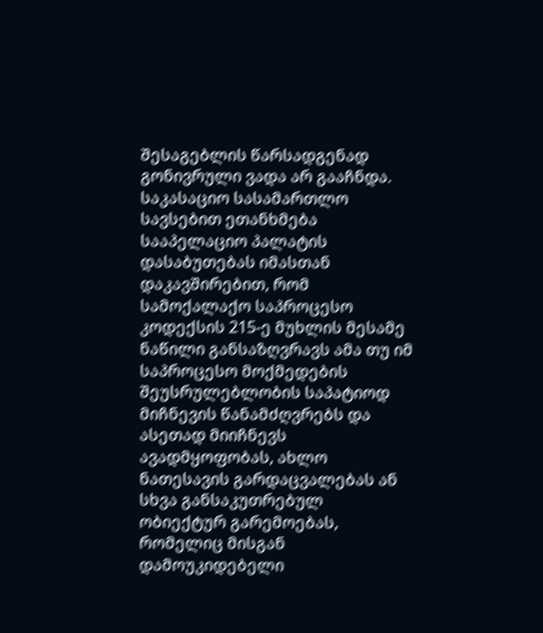შესაგებლის წარსადგენად გონივრული ვადა არ გააჩნდა.
საკასაციო სასამართლო სავსებით ეთანხმება სააპელაციო პალატის დასაბუთებას იმასთან დაკავშირებით, რომ სამოქალაქო საპროცესო კოდექსის 215-ე მუხლის მესამე ნაწილი განსაზღვრავს ამა თუ იმ საპროცესო მოქმედების შეუსრულებლობის საპატიოდ მიჩნევის წანამძღვრებს და ასეთად მიიჩნევს ავადმყოფობას, ახლო ნათესავის გარდაცვალებას ან სხვა განსაკუთრებულ ობიექტურ გარემოებას, რომელიც მისგან დამოუკიდებელი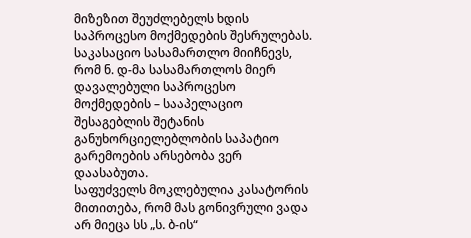მიზეზით შეუძლებელს ხდის საპროცესო მოქმედების შესრულებას.
საკასაციო სასამართლო მიიჩნევს, რომ ნ. დ-მა სასამართლოს მიერ დავალებული საპროცესო მოქმედების – სააპელაციო შესაგებლის შეტანის განუხორციელებლობის საპატიო გარემოების არსებობა ვერ დაასაბუთა.
საფუძველს მოკლებულია კასატორის მითითება, რომ მას გონივრული ვადა არ მიეცა სს „ს. ბ-ის“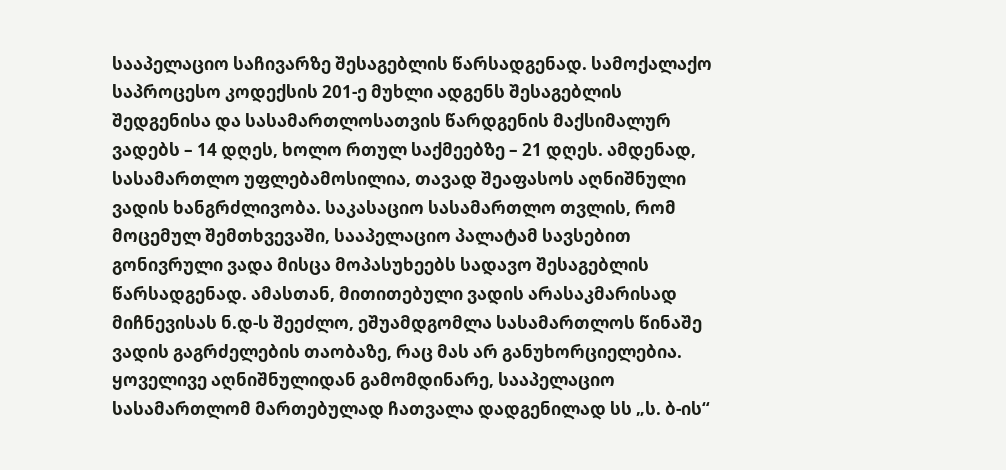სააპელაციო საჩივარზე შესაგებლის წარსადგენად. სამოქალაქო საპროცესო კოდექსის 201-ე მუხლი ადგენს შესაგებლის შედგენისა და სასამართლოსათვის წარდგენის მაქსიმალურ ვადებს – 14 დღეს, ხოლო რთულ საქმეებზე – 21 დღეს. ამდენად, სასამართლო უფლებამოსილია, თავად შეაფასოს აღნიშნული ვადის ხანგრძლივობა. საკასაციო სასამართლო თვლის, რომ მოცემულ შემთხვევაში, სააპელაციო პალატამ სავსებით გონივრული ვადა მისცა მოპასუხეებს სადავო შესაგებლის წარსადგენად. ამასთან, მითითებული ვადის არასაკმარისად მიჩნევისას ნ.დ-ს შეეძლო, ეშუამდგომლა სასამართლოს წინაშე ვადის გაგრძელების თაობაზე, რაც მას არ განუხორციელებია.
ყოველივე აღნიშნულიდან გამომდინარე, სააპელაციო სასამართლომ მართებულად ჩათვალა დადგენილად სს „ს. ბ-ის“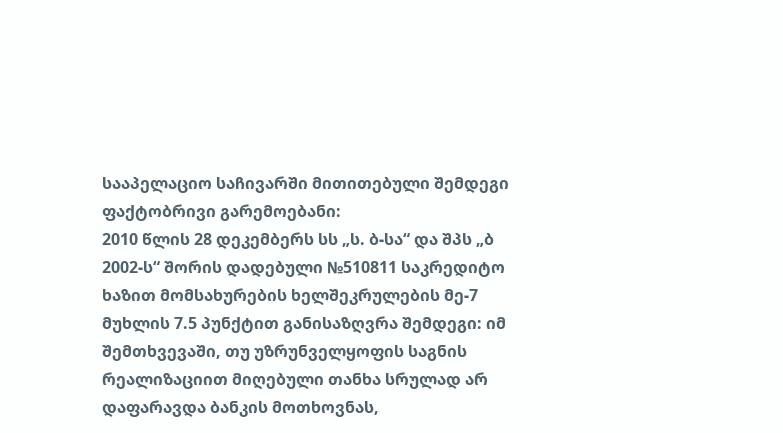სააპელაციო საჩივარში მითითებული შემდეგი ფაქტობრივი გარემოებანი:
2010 წლის 28 დეკემბერს სს „ს. ბ-სა“ და შპს „ბ 2002-ს“ შორის დადებული №510811 საკრედიტო ხაზით მომსახურების ხელშეკრულების მე-7 მუხლის 7.5 პუნქტით განისაზღვრა შემდეგი: იმ შემთხვევაში, თუ უზრუნველყოფის საგნის რეალიზაციით მიღებული თანხა სრულად არ დაფარავდა ბანკის მოთხოვნას,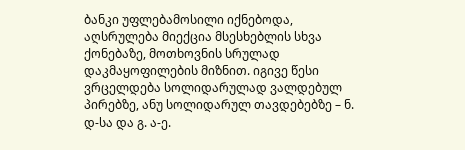ბანკი უფლებამოსილი იქნებოდა, აღსრულება მიექცია მსესხებლის სხვა ქონებაზე, მოთხოვნის სრულად დაკმაყოფილების მიზნით. იგივე წესი ვრცელდება სოლიდარულად ვალდებულ პირებზე, ანუ სოლიდარულ თავდებებზე – ნ. დ-სა და გ. ა-ე.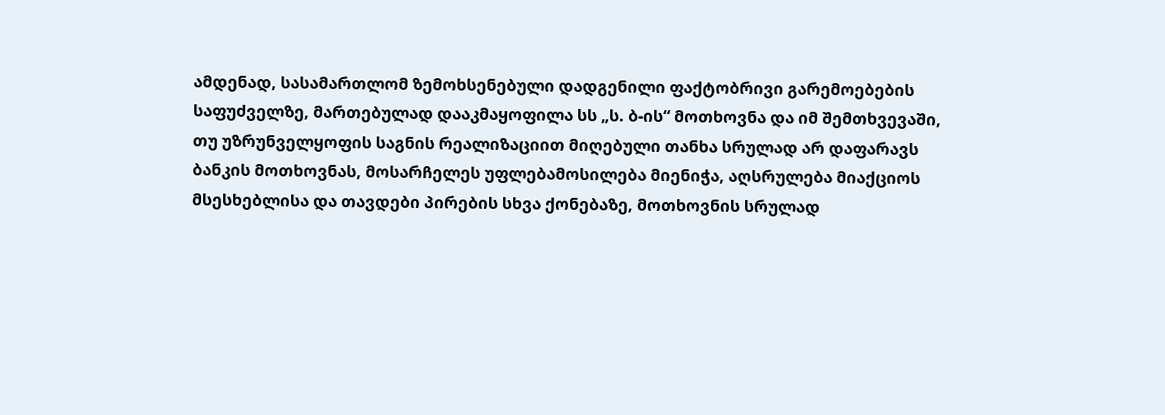ამდენად, სასამართლომ ზემოხსენებული დადგენილი ფაქტობრივი გარემოებების საფუძველზე, მართებულად დააკმაყოფილა სს „ს. ბ-ის“ მოთხოვნა და იმ შემთხვევაში, თუ უზრუნველყოფის საგნის რეალიზაციით მიღებული თანხა სრულად არ დაფარავს ბანკის მოთხოვნას, მოსარჩელეს უფლებამოსილება მიენიჭა, აღსრულება მიაქციოს მსესხებლისა და თავდები პირების სხვა ქონებაზე, მოთხოვნის სრულად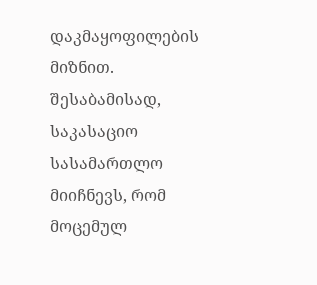დაკმაყოფილების მიზნით.
შესაბამისად, საკასაციო სასამართლო მიიჩნევს, რომ მოცემულ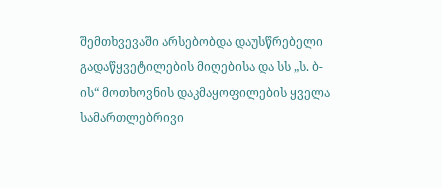შემთხვევაში არსებობდა დაუსწრებელი გადაწყვეტილების მიღებისა და სს „ს. ბ-ის“ მოთხოვნის დაკმაყოფილების ყველა სამართლებრივი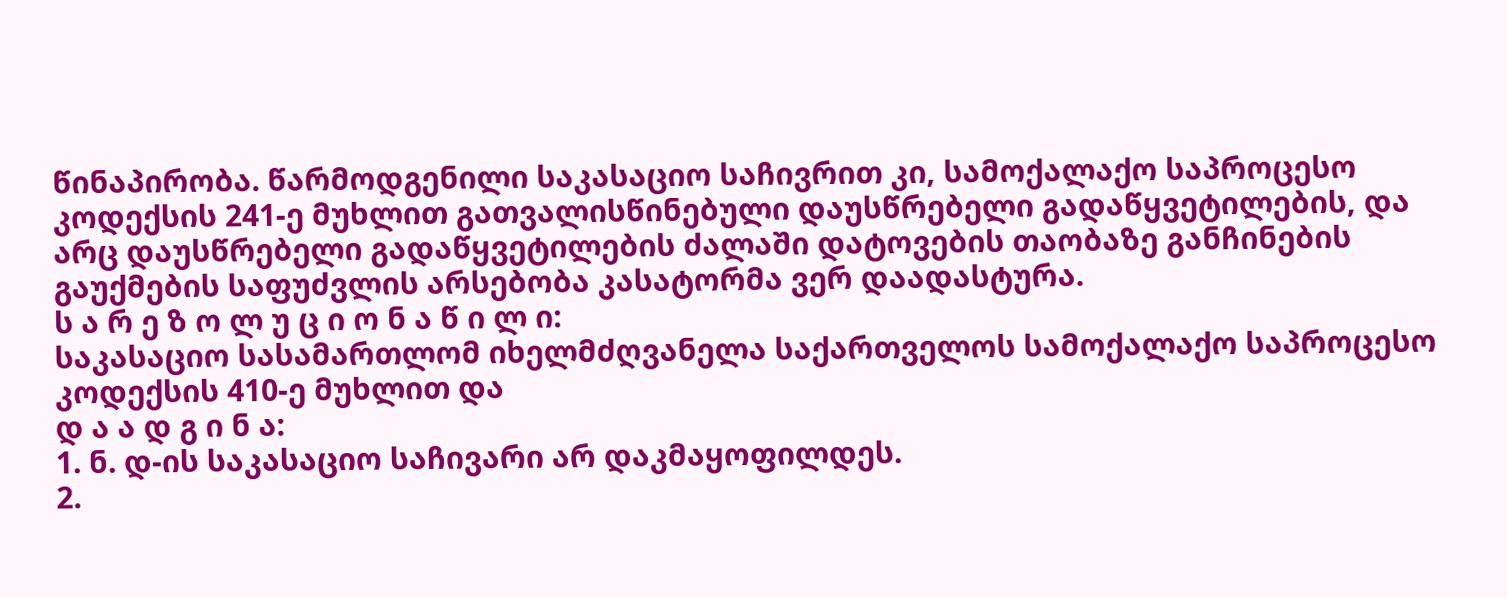წინაპირობა. წარმოდგენილი საკასაციო საჩივრით კი, სამოქალაქო საპროცესო კოდექსის 241-ე მუხლით გათვალისწინებული დაუსწრებელი გადაწყვეტილების, და არც დაუსწრებელი გადაწყვეტილების ძალაში დატოვების თაობაზე განჩინების გაუქმების საფუძვლის არსებობა კასატორმა ვერ დაადასტურა.
ს ა რ ე ზ ო ლ უ ც ი ო ნ ა წ ი ლ ი:
საკასაციო სასამართლომ იხელმძღვანელა საქართველოს სამოქალაქო საპროცესო კოდექსის 410-ე მუხლით და
დ ა ა დ გ ი ნ ა:
1. ნ. დ-ის საკასაციო საჩივარი არ დაკმაყოფილდეს.
2.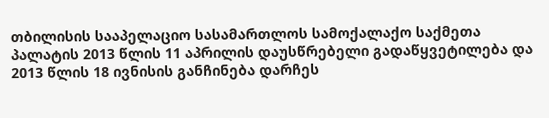თბილისის სააპელაციო სასამართლოს სამოქალაქო საქმეთა პალატის 2013 წლის 11 აპრილის დაუსწრებელი გადაწყვეტილება და 2013 წლის 18 ივნისის განჩინება დარჩეს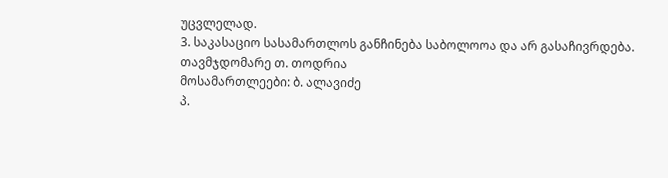უცვლელად.
3. საკასაციო სასამართლოს განჩინება საბოლოოა და არ გასაჩივრდება.
თავმჯდომარე თ. თოდრია
მოსამართლეები: ბ. ალავიძე
პ.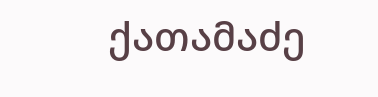ქათამაძე